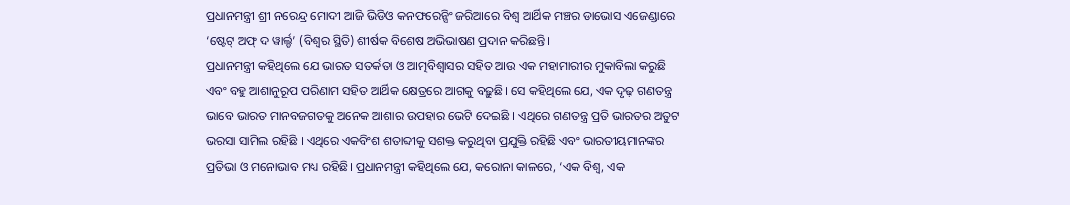ପ୍ରଧାନମନ୍ତ୍ରୀ ଶ୍ରୀ ନରେନ୍ଦ୍ର ମୋଦୀ ଆଜି ଭିଡିଓ କନଫରେନ୍ସିଂ ଜରିଆରେ ବିଶ୍ୱ ଆର୍ଥିକ ମଞ୍ଚର ଡାଭୋସ ଏଜେଣ୍ଡାରେ ‘ଷ୍ଟେଟ୍ ଅଫ୍ ଦ ୱାର୍ଲ୍ଡ’ (ବିଶ୍ୱର ସ୍ଥିତି) ଶୀର୍ଷକ ବିଶେଷ ଅଭିଭାଷଣ ପ୍ରଦାନ କରିଛନ୍ତି।
ପ୍ରଧାନମନ୍ତ୍ରୀ କହିଥିଲେ ଯେ ଭାରତ ସତର୍କତା ଓ ଆତ୍ମବିଶ୍ଵାସର ସହିତ ଆଉ ଏକ ମହାମାରୀର ମୁକାବିଲା କରୁଛି ଏବଂ ବହୁ ଆଶାନୁରୂପ ପରିଣାମ ସହିତ ଆର୍ଥିକ କ୍ଷେତ୍ରରେ ଆଗକୁ ବଢ଼ୁଛି। ସେ କହିଥିଲେ ଯେ, ଏକ ଦୃଢ଼ ଗଣତନ୍ତ୍ର ଭାବେ ଭାରତ ମାନବଜଗତକୁ ଅନେକ ଆଶାର ଉପହାର ଭେଟି ଦେଇଛି । ଏଥିରେ ଗଣତନ୍ତ୍ର ପ୍ରତି ଭାରତର ଅତୁଟ ଭରସା ସାମିଲ ରହିଛି । ଏଥିରେ ଏକବିଂଶ ଶତାବ୍ଦୀକୁ ସଶକ୍ତ କରୁଥିବା ପ୍ରଯୁକ୍ତି ରହିଛି ଏବଂ ଭାରତୀୟମାନଙ୍କର ପ୍ରତିଭା ଓ ମନୋଭାବ ମଧ୍ୟ ରହିଛି। ପ୍ରଧାନମନ୍ତ୍ରୀ କହିଥିଲେ ଯେ, କରୋନା କାଳରେ, ‘ଏକ ବିଶ୍ୱ, ଏକ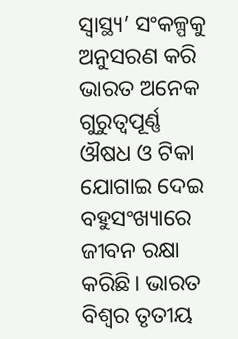ସ୍ଵାସ୍ଥ୍ୟ’ ସଂକଳ୍ପକୁ ଅନୁସରଣ କରି ଭାରତ ଅନେକ ଗୁରୁତ୍ୱପୂର୍ଣ୍ଣ ଔଷଧ ଓ ଟିକା ଯୋଗାଇ ଦେଇ ବହୁସଂଖ୍ୟାରେ ଜୀବନ ରକ୍ଷା କରିଛି। ଭାରତ ବିଶ୍ୱର ତୃତୀୟ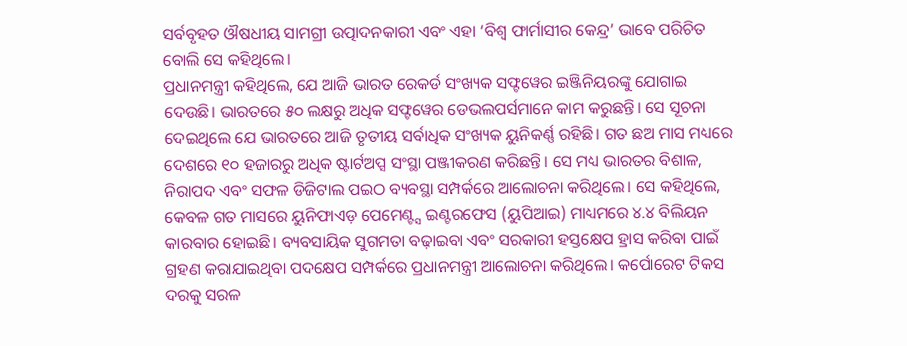ସର୍ବବୃହତ ଔଷଧୀୟ ସାମଗ୍ରୀ ଉତ୍ପାଦନକାରୀ ଏବଂ ଏହା ‘ବିଶ୍ୱ ଫାର୍ମାସୀର କେନ୍ଦ୍ର’ ଭାବେ ପରିଚିତ ବୋଲି ସେ କହିଥିଲେ।
ପ୍ରଧାନମନ୍ତ୍ରୀ କହିଥିଲେ, ଯେ ଆଜି ଭାରତ ରେକର୍ଡ ସଂଖ୍ୟକ ସଫ୍ଟୱେର ଇଞ୍ଜିନିୟରଙ୍କୁ ଯୋଗାଇ ଦେଉଛି। ଭାରତରେ ୫୦ ଲକ୍ଷରୁ ଅଧିକ ସଫ୍ଟୱେର ଡେଭଲପର୍ସମାନେ କାମ କରୁଛନ୍ତି। ସେ ସୂଚନା ଦେଇଥିଲେ ଯେ ଭାରତରେ ଆଜି ତୃତୀୟ ସର୍ବାଧିକ ସଂଖ୍ୟକ ୟୁନିକର୍ଣ୍ଣ ରହିଛି। ଗତ ଛଅ ମାସ ମଧ୍ୟରେ ଦେଶରେ ୧୦ ହଜାରରୁ ଅଧିକ ଷ୍ଟାର୍ଟଅପ୍ସ ସଂସ୍ଥା ପଞ୍ଜୀକରଣ କରିଛନ୍ତି। ସେ ମଧ୍ୟ ଭାରତର ବିଶାଳ, ନିରାପଦ ଏବଂ ସଫଳ ଡିଜିଟାଲ ପଇଠ ବ୍ୟବସ୍ଥା ସମ୍ପର୍କରେ ଆଲୋଚନା କରିଥିଲେ। ସେ କହିଥିଲେ, କେବଳ ଗତ ମାସରେ ୟୁନିଫାଏଡ଼ ପେମେଣ୍ଟ୍ସ ଇଣ୍ଟରଫେସ (ୟୁପିଆଇ) ମାଧ୍ୟମରେ ୪.୪ ବିଲିୟନ କାରବାର ହୋଇଛି। ବ୍ୟବସାୟିକ ସୁଗମତା ବଢ଼ାଇବା ଏବଂ ସରକାରୀ ହସ୍ତକ୍ଷେପ ହ୍ରାସ କରିବା ପାଇଁ ଗ୍ରହଣ କରାଯାଇଥିବା ପଦକ୍ଷେପ ସମ୍ପର୍କରେ ପ୍ରଧାନମନ୍ତ୍ରୀ ଆଲୋଚନା କରିଥିଲେ। କର୍ପୋରେଟ ଟିକସ ଦରକୁ ସରଳ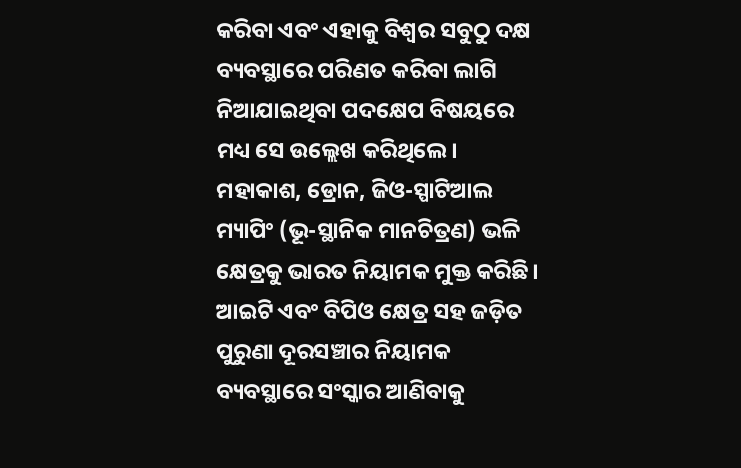କରିବା ଏବଂ ଏହାକୁ ବିଶ୍ୱର ସବୁଠୁ ଦକ୍ଷ ବ୍ୟବସ୍ଥାରେ ପରିଣତ କରିବା ଲାଗି ନିଆଯାଇଥିବା ପଦକ୍ଷେପ ବିଷୟରେ ମଧ୍ୟ ସେ ଉଲ୍ଲେଖ କରିଥିଲେ। ମହାକାଶ, ଡ୍ରୋନ, ଜିଓ-ସ୍ପାଟିଆଲ ମ୍ୟାପିଂ (ଭୂ-ସ୍ଥାନିକ ମାନଚିତ୍ରଣ) ଭଳି କ୍ଷେତ୍ରକୁ ଭାରତ ନିୟାମକ ମୁକ୍ତ କରିଛି। ଆଇଟି ଏବଂ ବିପିଓ କ୍ଷେତ୍ର ସହ ଜଡ଼ିତ ପୁରୁଣା ଦୂରସଞ୍ଚାର ନିୟାମକ ବ୍ୟବସ୍ଥାରେ ସଂସ୍କାର ଆଣିବାକୁ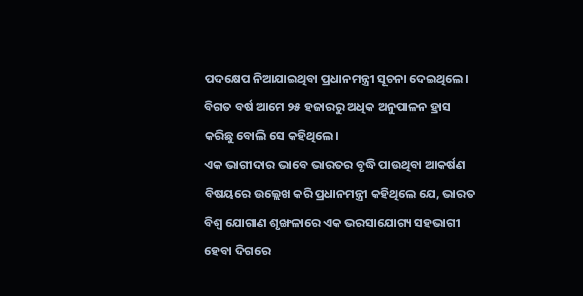ପଦକ୍ଷେପ ନିଆଯାଇଥିବା ପ୍ରଧାନମନ୍ତ୍ରୀ ସୂଚନା ଦେଇଥିଲେ। ବିଗତ ବର୍ଷ ଆମେ ୨୫ ହଜାରରୁ ଅଧିକ ଅନୁପାଳନ ହ୍ରାସ କରିଛୁ ବୋଲି ସେ କହିଥିଲେ।
ଏକ ଭାଗୀଦାର ଭାବେ ଭାରତର ବୃଦ୍ଧି ପାଉଥିବା ଆକର୍ଷଣ ବିଷୟରେ ଉଲ୍ଲେଖ କରି ପ୍ରଧାନମନ୍ତ୍ରୀ କହିଥିଲେ ଯେ, ଭାରତ ବିଶ୍ୱ ଯୋଗାଣ ଶୃଙ୍ଖଳାରେ ଏକ ଭରସାଯୋଗ୍ୟ ସହଭାଗୀ ହେବା ଦିଗରେ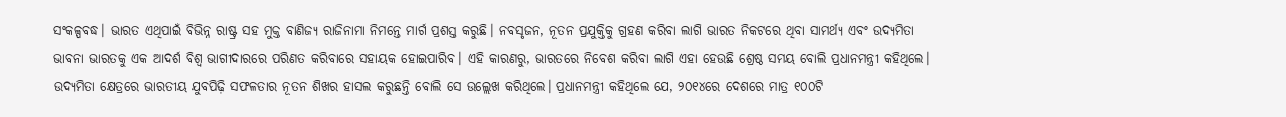ସଂକଳ୍ପବଦ୍ଧ। ଭାରତ ଏଥିପାଇଁ ବିଭିନ୍ନ ରାଷ୍ଟ୍ର ସହ ମୁକ୍ତ ବାଣିଜ୍ୟ ରାଜିନାମା ନିମନ୍ତେ ମାର୍ଗ ପ୍ରଶସ୍ତ କରୁଛି। ନବସୃଜନ, ନୂତନ ପ୍ରଯୁକ୍ତିକୁ ଗ୍ରହଣ କରିବା ଲାଗି ଭାରତ ନିକଟରେ ଥିବା ସାମର୍ଥ୍ୟ ଏବଂ ଉଦ୍ୟମିତା ଭାବନା ଭାରତକୁ ଏକ ଆଦର୍ଶ ବିଶ୍ୱ ଭାଗୀଦାରରେ ପରିଣତ କରିବାରେ ସହାୟକ ହୋଇପାରିବ। ଏହି କାରଣରୁ, ଭାରତରେ ନିବେଶ କରିବା ଲାଗି ଏହା ହେଉଛି ଶ୍ରେଷ୍ଠ ସମୟ ବୋଲି ପ୍ରଧାନମନ୍ତ୍ରୀ କହିଥିଲେ। ଉଦ୍ୟମିତା କ୍ଷେତ୍ରରେ ଭାରତୀୟ ଯୁବପିଢ଼ି ସଫଳତାର ନୂତନ ଶିଖର ହାସଲ କରୁଛନ୍ତି ବୋଲି ସେ ଉଲ୍ଲେଖ କରିଥିଲେ। ପ୍ରଧାନମନ୍ତ୍ରୀ କହିଥିଲେ ଯେ, ୨୦୧୪ରେ ଦେଶରେ ମାତ୍ର ୧୦୦ଟି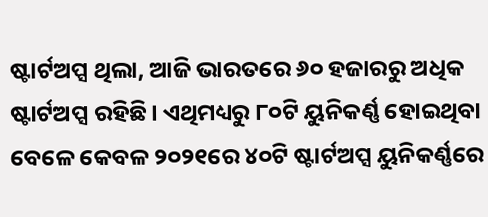ଷ୍ଟାର୍ଟଅପ୍ସ ଥିଲା, ଆଜି ଭାରତରେ ୬୦ ହଜାରରୁ ଅଧିକ ଷ୍ଟାର୍ଟଅପ୍ସ ରହିଛି। ଏଥିମଧ୍ୟରୁ ୮୦ଟି ୟୁନିକର୍ଣ୍ଣ ହୋଇଥିବା ବେଳେ କେବଳ ୨୦୨୧ରେ ୪୦ଟି ଷ୍ଟାର୍ଟଅପ୍ସ ୟୁନିକର୍ଣ୍ଣରେ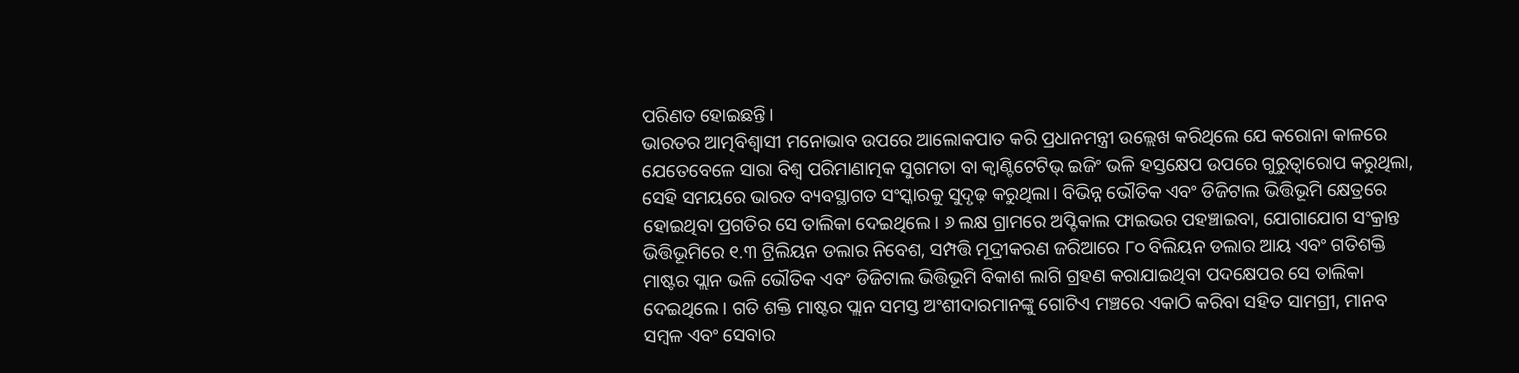ପରିଣତ ହୋଇଛନ୍ତି।
ଭାରତର ଆତ୍ମବିଶ୍ଵାସୀ ମନୋଭାବ ଉପରେ ଆଲୋକପାତ କରି ପ୍ରଧାନମନ୍ତ୍ରୀ ଉଲ୍ଲେଖ କରିଥିଲେ ଯେ କରୋନା କାଳରେ ଯେତେବେଳେ ସାରା ବିଶ୍ୱ ପରିମାଣାତ୍ମକ ସୁଗମତା ବା କ୍ବାଣ୍ଟିଟେଟିଭ୍ ଇଜିଂ ଭଳି ହସ୍ତକ୍ଷେପ ଉପରେ ଗୁରୁତ୍ୱାରୋପ କରୁଥିଲା, ସେହି ସମୟରେ ଭାରତ ବ୍ୟବସ୍ଥାଗତ ସଂସ୍କାରକୁ ସୁଦୃଢ଼ କରୁଥିଲା। ବିଭିନ୍ନ ଭୌତିକ ଏବଂ ଡିଜିଟାଲ ଭିତ୍ତିଭୂମି କ୍ଷେତ୍ରରେ ହୋଇଥିବା ପ୍ରଗତିର ସେ ତାଲିକା ଦେଇଥିଲେ। ୬ ଲକ୍ଷ ଗ୍ରାମରେ ଅପ୍ଟିକାଲ ଫାଇଭର ପହଞ୍ଚାଇବା, ଯୋଗାଯୋଗ ସଂକ୍ରାନ୍ତ ଭିତ୍ତିଭୂମିରେ ୧.୩ ଟ୍ରିଲିୟନ ଡଲାର ନିବେଶ, ସମ୍ପତ୍ତି ମୂଦ୍ରୀକରଣ ଜରିଆରେ ୮୦ ବିଲିୟନ ଡଲାର ଆୟ ଏବଂ ଗତିଶକ୍ତି ମାଷ୍ଟର ପ୍ଲାନ ଭଳି ଭୌତିକ ଏବଂ ଡିଜିଟାଲ ଭିତ୍ତିଭୂମି ବିକାଶ ଲାଗି ଗ୍ରହଣ କରାଯାଇଥିବା ପଦକ୍ଷେପର ସେ ତାଲିକା ଦେଇଥିଲେ। ଗତି ଶକ୍ତି ମାଷ୍ଟର ପ୍ଲାନ ସମସ୍ତ ଅଂଶୀଦାରମାନଙ୍କୁ ଗୋଟିଏ ମଞ୍ଚରେ ଏକାଠି କରିବା ସହିତ ସାମଗ୍ରୀ, ମାନବ ସମ୍ବଳ ଏବଂ ସେବାର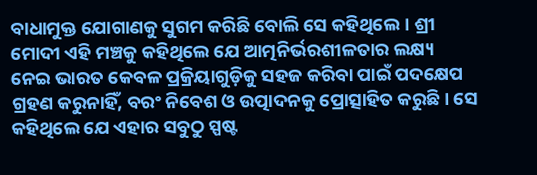ବାଧାମୁକ୍ତ ଯୋଗାଣକୁ ସୁଗମ କରିଛି ବୋଲି ସେ କହିଥିଲେ। ଶ୍ରୀ ମୋଦୀ ଏହି ମଞ୍ଚକୁ କହିଥିଲେ ଯେ ଆତ୍ମନିର୍ଭରଶୀଳତାର ଲକ୍ଷ୍ୟ ନେଇ ଭାରତ କେବଳ ପ୍ରକ୍ରିୟାଗୁଡ଼ିକୁ ସହଜ କରିବା ପାଇଁ ପଦକ୍ଷେପ ଗ୍ରହଣ କରୁନାହିଁ, ବରଂ ନିବେଶ ଓ ଉତ୍ପାଦନକୁ ପ୍ରୋତ୍ସାହିତ କରୁଛି। ସେ କହିଥିଲେ ଯେ ଏହାର ସବୁଠୁ ସ୍ପଷ୍ଟ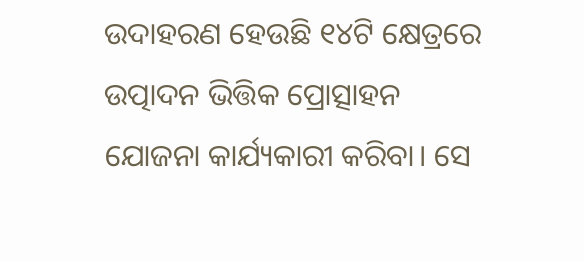ଉଦାହରଣ ହେଉଛି ୧୪ଟି କ୍ଷେତ୍ରରେ ଉତ୍ପାଦନ ଭିତ୍ତିକ ପ୍ରୋତ୍ସାହନ ଯୋଜନା କାର୍ଯ୍ୟକାରୀ କରିବା। ସେ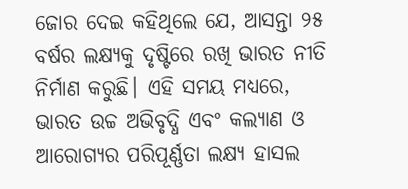ଜୋର ଦେଇ କହିଥିଲେ ଯେ, ଆସନ୍ତା ୨୫ ବର୍ଷର ଲକ୍ଷ୍ୟକୁ ଦୃଷ୍ଟିରେ ରଖି ଭାରତ ନୀତି ନିର୍ମାଣ କରୁଛି। ଏହି ସମୟ ମଧ୍ୟରେ, ଭାରତ ଉଚ୍ଚ ଅଭିବୃଦ୍ଧି ଏବଂ କଲ୍ୟାଣ ଓ ଆରୋଗ୍ୟର ପରିପୂର୍ଣ୍ଣତା ଲକ୍ଷ୍ୟ ହାସଲ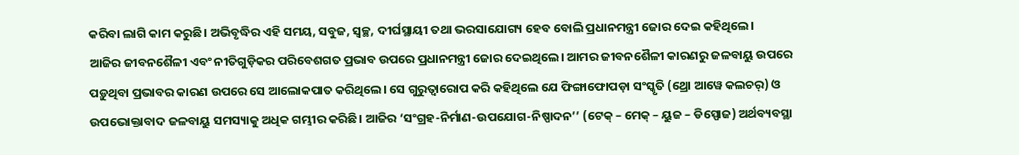କରିବା ଲାଗି କାମ କରୁଛି। ଅଭିବୃଦ୍ଧିର ଏହି ସମୟ, ସବୁଜ, ସ୍ଵଚ୍ଛ, ଦୀର୍ଘସ୍ଥାୟୀ ତଥା ଭରସାଯୋଗ୍ୟ ହେବ ବୋଲି ପ୍ରଧାନମନ୍ତ୍ରୀ ଜୋର ଦେଇ କହିଥିଲେ।
ଆଜିର ଜୀବନଶୈଳୀ ଏବଂ ନୀତିଗୁଡ଼ିକର ପରିବେଶଗତ ପ୍ରଭାବ ଉପରେ ପ୍ରଧାନମନ୍ତ୍ରୀ ଜୋର ଦେଇଥିଲେ। ଆମର ଜୀବନଶୈଳୀ କାରଣରୁ ଜଳବାୟୁ ଉପରେ ପଡ଼ୁଥିବା ପ୍ରଭାବର କାରଣ ଉପରେ ସେ ଆଲୋକପାତ କରିଥିଲେ। ସେ ଗୁରୁତ୍ୱାରୋପ କରି କହିଥିଲେ ଯେ ଫିଙ୍ଗାଫୋପଡ଼ା ସଂସ୍କୃତି (ଥ୍ରୋ ଆୱେ କଲଚର୍) ଓ ଉପଭୋକ୍ତାବାଦ ଜଳବାୟୁ ସମସ୍ୟାକୁ ଅଧିକ ଗମ୍ଭୀର କରିଛି। ଆଜିର ‘ସଂଗ୍ରହ-ନିର୍ମାଣ-ଉପଯୋଗ-ନିଷ୍ପାଦନ’’ (ଟେକ୍ – ମେକ୍ – ୟୁଜ – ଡିସ୍ପୋଜ) ଅର୍ଥବ୍ୟବସ୍ଥା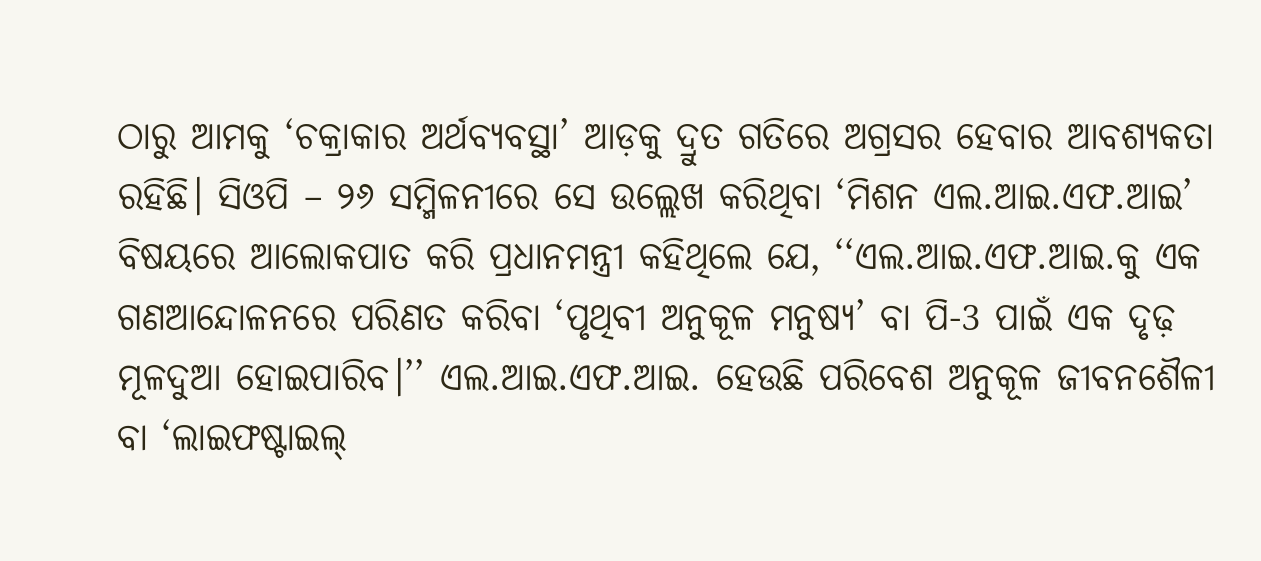ଠାରୁ ଆମକୁ ‘ଚକ୍ରାକାର ଅର୍ଥବ୍ୟବସ୍ଥା’ ଆଡ଼କୁ ଦ୍ରୁତ ଗତିରେ ଅଗ୍ରସର ହେବାର ଆବଶ୍ୟକତା ରହିଛି। ସିଓପି – ୨୬ ସମ୍ମିଳନୀରେ ସେ ଉଲ୍ଲେଖ କରିଥିବା ‘ମିଶନ ଏଲ.ଆଇ.ଏଫ.ଆଇ’ ବିଷୟରେ ଆଲୋକପାତ କରି ପ୍ରଧାନମନ୍ତ୍ରୀ କହିଥିଲେ ଯେ, ‘‘ଏଲ.ଆଇ.ଏଫ.ଆଇ.କୁ ଏକ ଗଣଆନ୍ଦୋଳନରେ ପରିଣତ କରିବା ‘ପୃଥିବୀ ଅନୁକୂଳ ମନୁଷ୍ୟ’ ବା ପି-3 ପାଇଁ ଏକ ଦୃଢ଼ ମୂଳଦୁଆ ହୋଇପାରିବ।’’ ଏଲ.ଆଇ.ଏଫ.ଆଇ. ହେଉଛି ପରିବେଶ ଅନୁକୂଳ ଜୀବନଶୈଳୀ ବା ‘ଲାଇଫଷ୍ଟାଇଲ୍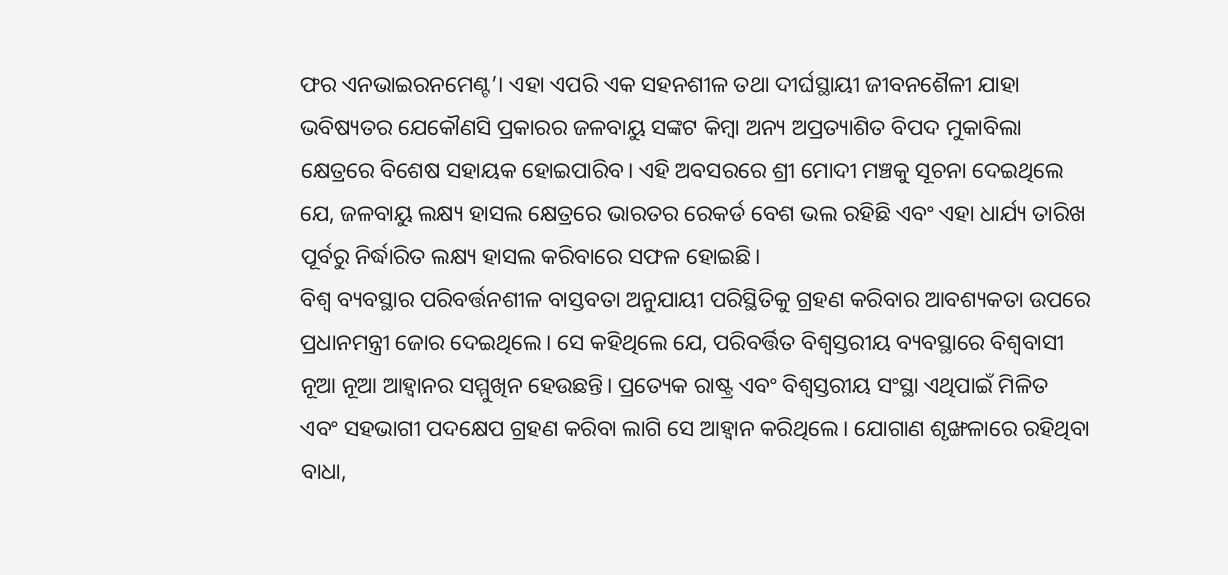ଫର ଏନଭାଇରନମେଣ୍ଟ’। ଏହା ଏପରି ଏକ ସହନଶୀଳ ତଥା ଦୀର୍ଘସ୍ଥାୟୀ ଜୀବନଶୈଳୀ ଯାହା ଭବିଷ୍ୟତର ଯେକୌଣସି ପ୍ରକାରର ଜଳବାୟୁ ସଙ୍କଟ କିମ୍ବା ଅନ୍ୟ ଅପ୍ରତ୍ୟାଶିତ ବିପଦ ମୁକାବିଲା କ୍ଷେତ୍ରରେ ବିଶେଷ ସହାୟକ ହୋଇପାରିବ। ଏହି ଅବସରରେ ଶ୍ରୀ ମୋଦୀ ମଞ୍ଚକୁ ସୂଚନା ଦେଇଥିଲେ ଯେ, ଜଳବାୟୁ ଲକ୍ଷ୍ୟ ହାସଲ କ୍ଷେତ୍ରରେ ଭାରତର ରେକର୍ଡ ବେଶ ଭଲ ରହିଛି ଏବଂ ଏହା ଧାର୍ଯ୍ୟ ତାରିଖ ପୂର୍ବରୁ ନିର୍ଦ୍ଧାରିତ ଲକ୍ଷ୍ୟ ହାସଲ କରିବାରେ ସଫଳ ହୋଇଛି।
ବିଶ୍ୱ ବ୍ୟବସ୍ଥାର ପରିବର୍ତ୍ତନଶୀଳ ବାସ୍ତବତା ଅନୁଯାୟୀ ପରିସ୍ଥିତିକୁ ଗ୍ରହଣ କରିବାର ଆବଶ୍ୟକତା ଉପରେ ପ୍ରଧାନମନ୍ତ୍ରୀ ଜୋର ଦେଇଥିଲେ। ସେ କହିଥିଲେ ଯେ, ପରିବର୍ତ୍ତିତ ବିଶ୍ୱସ୍ତରୀୟ ବ୍ୟବସ୍ଥାରେ ବିଶ୍ୱବାସୀ ନୂଆ ନୂଆ ଆହ୍ୱାନର ସମ୍ମୁଖିନ ହେଉଛନ୍ତି। ପ୍ରତ୍ୟେକ ରାଷ୍ଟ୍ର ଏବଂ ବିଶ୍ୱସ୍ତରୀୟ ସଂସ୍ଥା ଏଥିପାଇଁ ମିଳିତ ଏବଂ ସହଭାଗୀ ପଦକ୍ଷେପ ଗ୍ରହଣ କରିବା ଲାଗି ସେ ଆହ୍ୱାନ କରିଥିଲେ। ଯୋଗାଣ ଶୃଙ୍ଖଳାରେ ରହିଥିବା ବାଧା,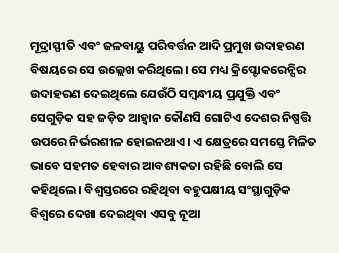ମୂଦ୍ରାସ୍ଫୀତି ଏବଂ ଜଳବାୟୁ ପରିବର୍ତ୍ତନ ଆଦି ପ୍ରମୁଖ ଉଦାହରଣ ବିଷୟରେ ସେ ଉଲ୍ଲେଖ କରିଥିଲେ। ସେ ମଧ୍ୟ କ୍ରିପ୍ଟୋକରେନ୍ସିର ଉଦାହରଣ ଦେଇଥିଲେ ଯେଉଁଠି ସମ୍ବନ୍ଧୀୟ ପ୍ରଯୁକ୍ତି ଏବଂ ସେଗୁଡ଼ିକ ସହ ଜଡ଼ିତ ଆହ୍ୱାନ କୌଣସି ଗୋଟିଏ ଦେଶର ନିଷ୍ପତ୍ତି ଉପରେ ନିର୍ଭରଶୀଳ ହୋଇନଥାଏ। ଏ କ୍ଷେତ୍ରରେ ସମସ୍ତେ ମିଳିତ ଭାବେ ସହମତ ହେବାର ଆବଶ୍ୟକତା ରହିଛି ବୋଲି ସେ କହିଥିଲେ। ବିଶ୍ୱସ୍ତରରେ ରହିଥିବା ବହୁପକ୍ଷୀୟ ସଂସ୍ଥାଗୁଡ଼ିକ ବିଶ୍ୱରେ ଦେଖା ଦେଇଥିବା ଏସବୁ ନୂଆ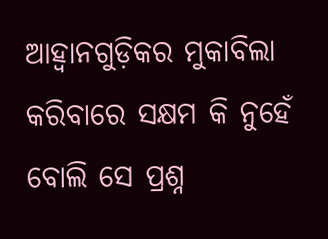ଆହ୍ୱାନଗୁଡ଼ିକର ମୁକାବିଲା କରିବାରେ ସକ୍ଷମ କି ନୁହେଁ ବୋଲି ସେ ପ୍ରଶ୍ନ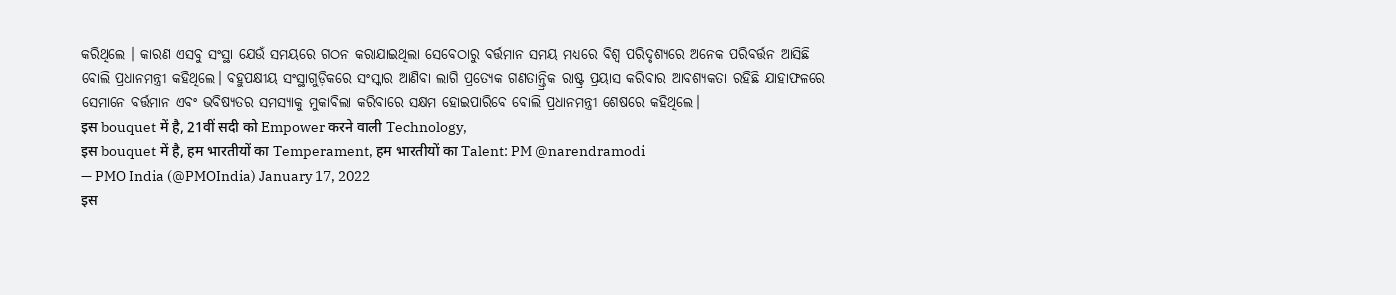କରିଥିଲେ । କାରଣ ଏସବୁ ସଂସ୍ଥା ଯେଉଁ ସମୟରେ ଗଠନ କରାଯାଇଥିଲା ସେବେଠାରୁ ବର୍ତ୍ତମାନ ସମୟ ମଧ୍ୟରେ ବିଶ୍ୱ ପରିଦୃଶ୍ୟରେ ଅନେକ ପରିବର୍ତ୍ତନ ଆସିଛି ବୋଲି ପ୍ରଧାନମନ୍ତ୍ରୀ କହିଥିଲେ। ବହୁପକ୍ଷୀୟ ସଂସ୍ଥାଗୁଡ଼ିକରେ ସଂସ୍କାର ଆଣିବା ଲାଗି ପ୍ରତ୍ୟେକ ଗଣତାନ୍ତ୍ରିକ ରାଷ୍ଟ୍ର ପ୍ରୟାସ କରିବାର ଆବଶ୍ୟକତା ରହିଛି ଯାହାଫଳରେ ସେମାନେ ବର୍ତ୍ତମାନ ଏବଂ ଭବିଷ୍ୟତର ସମସ୍ୟାକୁ ମୁକାବିଲା କରିବାରେ ସକ୍ଷମ ହୋଇପାରିବେ ବୋଲି ପ୍ରଧାନମନ୍ତ୍ରୀ ଶେଷରେ କହିଥିଲେ।
इस bouquet में है, 21वीं सदी को Empower करने वाली Technology,
इस bouquet में है, हम भारतीयों का Temperament, हम भारतीयों का Talent: PM @narendramodi
— PMO India (@PMOIndia) January 17, 2022
इस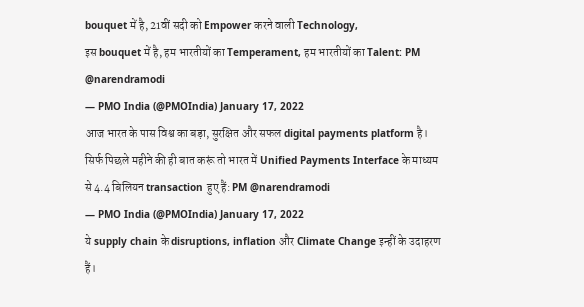bouquet में है, 21वीं सदी को Empower करने वाली Technology,
इस bouquet में है, हम भारतीयों का Temperament, हम भारतीयों का Talent: PM @narendramodi
— PMO India (@PMOIndia) January 17, 2022
आज भारत के पास विश्व का बड़ा, सुरक्षित और सफल digital payments platform है।
सिर्फ पिछले महीने की ही बात करूं तो भारत में Unified Payments Interface के माध्यम से 4.4 बिलियन transaction हुए हैं: PM @narendramodi
— PMO India (@PMOIndia) January 17, 2022
ये supply chain के disruptions, inflation और Climate Change इन्हीं के उदाहरण हैं।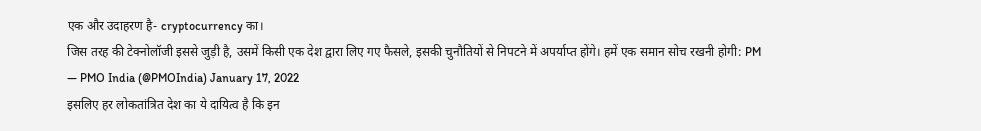एक और उदाहरण है- cryptocurrency का।
जिस तरह की टेक्नोलॉजी इससे जुड़ी है, उसमें किसी एक देश द्वारा लिए गए फैसले, इसकी चुनौतियों से निपटने में अपर्याप्त होंगे। हमें एक समान सोच रखनी होगी: PM
— PMO India (@PMOIndia) January 17, 2022
इसलिए हर लोकतांत्रित देश का ये दायित्व है कि इन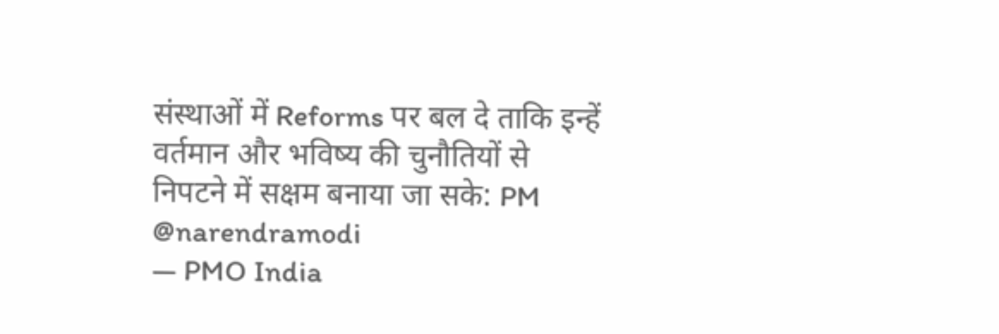संस्थाओं में Reforms पर बल दे ताकि इन्हें वर्तमान और भविष्य की चुनौतियों से निपटने में सक्षम बनाया जा सके: PM @narendramodi
— PMO India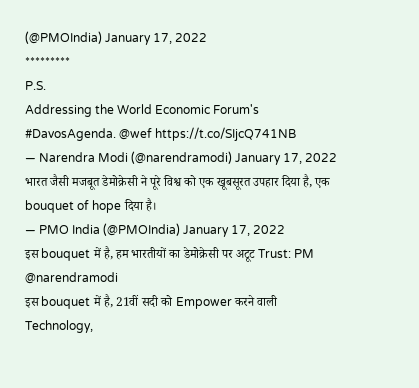(@PMOIndia) January 17, 2022
*********
P.S.
Addressing the World Economic Forum's #DavosAgenda. @wef https://t.co/SIjcQ741NB
— Narendra Modi (@narendramodi) January 17, 2022
भारत जैसी मजबूत डेमोक्रेसी ने पूरे विश्व को एक खूबसूरत उपहार दिया है, एक bouquet of hope दिया है।
— PMO India (@PMOIndia) January 17, 2022
इस bouquet में है, हम भारतीयों का डेमोक्रेसी पर अटूट Trust: PM @narendramodi
इस bouquet में है, 21वीं सदी को Empower करने वाली Technology,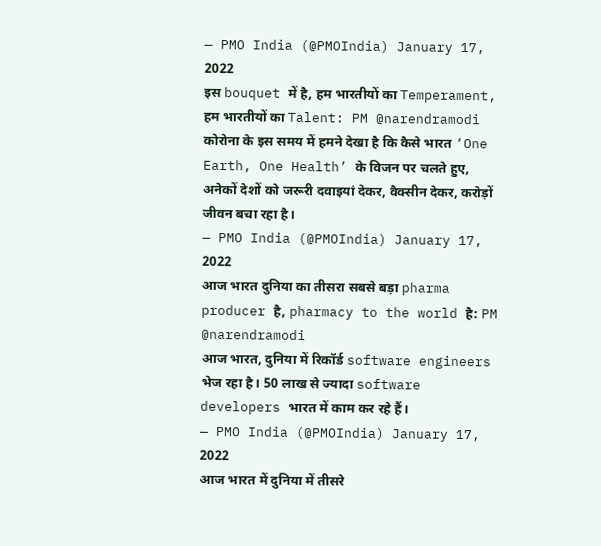— PMO India (@PMOIndia) January 17, 2022
इस bouquet में है, हम भारतीयों का Temperament, हम भारतीयों का Talent: PM @narendramodi
कोरोना के इस समय में हमने देखा है कि कैसे भारत ‘One Earth, One Health’ के विजन पर चलते हुए, अनेकों देशों को जरूरी दवाइयां देकर, वैक्सीन देकर, करोड़ों जीवन बचा रहा है।
— PMO India (@PMOIndia) January 17, 2022
आज भारत दुनिया का तीसरा सबसे बड़ा pharma producer है, pharmacy to the world है: PM @narendramodi
आज भारत, दुनिया में रिकॉर्ड software engineers भेज रहा है। 50 लाख से ज्यादा software developers भारत में काम कर रहे हैं।
— PMO India (@PMOIndia) January 17, 2022
आज भारत में दुनिया में तीसरे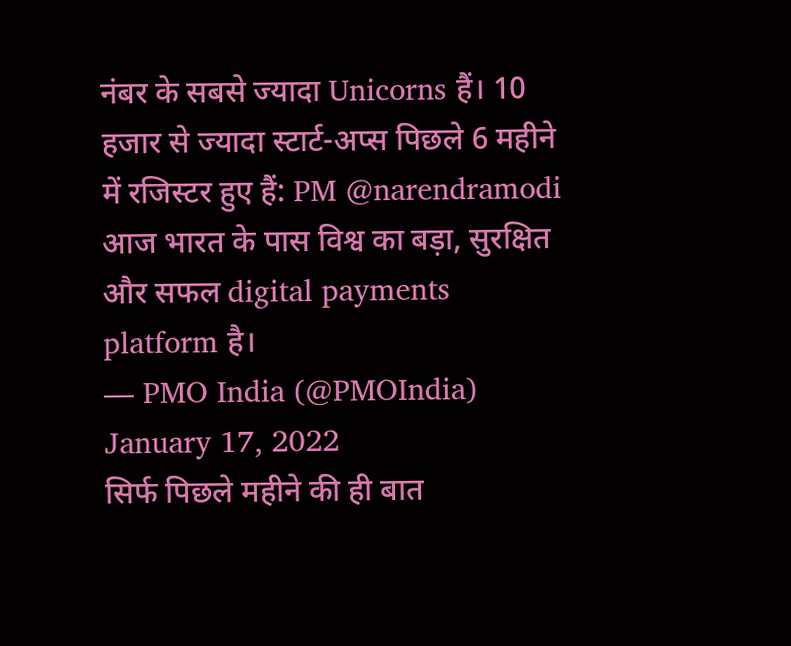नंबर के सबसे ज्यादा Unicorns हैं। 10 हजार से ज्यादा स्टार्ट-अप्स पिछले 6 महीने में रजिस्टर हुए हैं: PM @narendramodi
आज भारत के पास विश्व का बड़ा, सुरक्षित और सफल digital payments platform है।
— PMO India (@PMOIndia) January 17, 2022
सिर्फ पिछले महीने की ही बात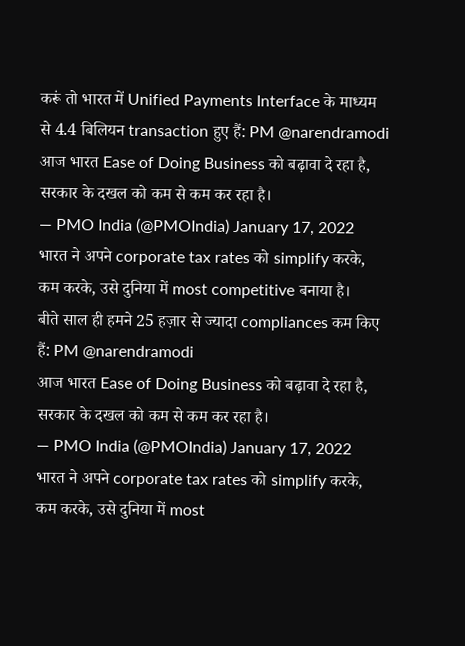करूं तो भारत में Unified Payments Interface के माध्यम से 4.4 बिलियन transaction हुए हैं: PM @narendramodi
आज भारत Ease of Doing Business को बढ़ावा दे रहा है, सरकार के दखल को कम से कम कर रहा है।
— PMO India (@PMOIndia) January 17, 2022
भारत ने अपने corporate tax rates को simplify करके, कम करके, उसे दुनिया में most competitive बनाया है।
बीते साल ही हमने 25 हज़ार से ज्यादा compliances कम किए हैं: PM @narendramodi
आज भारत Ease of Doing Business को बढ़ावा दे रहा है, सरकार के दखल को कम से कम कर रहा है।
— PMO India (@PMOIndia) January 17, 2022
भारत ने अपने corporate tax rates को simplify करके, कम करके, उसे दुनिया में most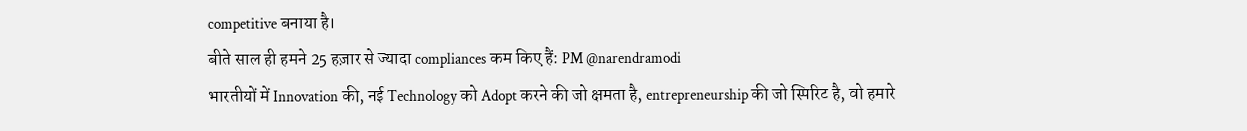competitive बनाया है।
बीते साल ही हमने 25 हज़ार से ज्यादा compliances कम किए हैं: PM @narendramodi
भारतीयों में Innovation की, नई Technology को Adopt करने की जो क्षमता है, entrepreneurship की जो स्पिरिट है, वो हमारे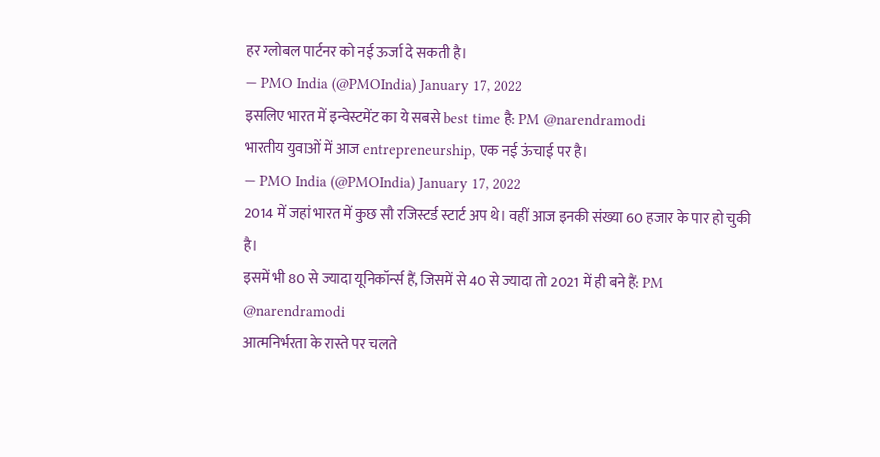हर ग्लोबल पार्टनर को नई ऊर्जा दे सकती है।
— PMO India (@PMOIndia) January 17, 2022
इसलिए भारत में इन्वेस्टमेंट का ये सबसे best time है: PM @narendramodi
भारतीय युवाओं में आज entrepreneurship, एक नई ऊंचाई पर है।
— PMO India (@PMOIndia) January 17, 2022
2014 में जहां भारत में कुछ सौ रजिस्टर्ड स्टार्ट अप थे। वहीं आज इनकी संख्या 60 हजार के पार हो चुकी है।
इसमें भी 80 से ज्यादा यूनिकॉर्न्स हैं, जिसमें से 40 से ज्यादा तो 2021 में ही बने हैं: PM @narendramodi
आत्मनिर्भरता के रास्ते पर चलते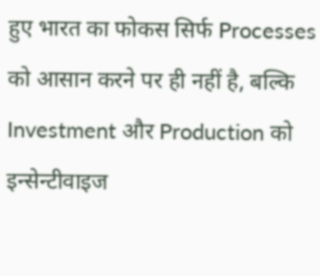हुए भारत का फोकस सिर्फ Processes को आसान करने पर ही नहीं है, बल्कि Investment और Production को इन्सेन्टीवाइज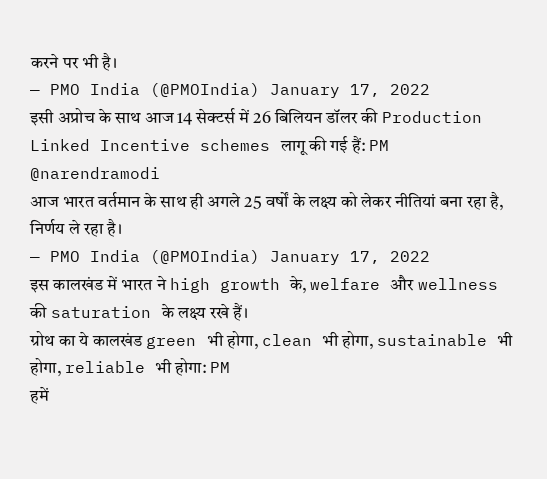करने पर भी है।
— PMO India (@PMOIndia) January 17, 2022
इसी अप्रोच के साथ आज 14 सेक्टर्स में 26 बिलियन डॉलर की Production Linked Incentive schemes लागू की गई हैं: PM @narendramodi
आज भारत वर्तमान के साथ ही अगले 25 वर्षों के लक्ष्य को लेकर नीतियां बना रहा है, निर्णय ले रहा है।
— PMO India (@PMOIndia) January 17, 2022
इस कालखंड में भारत ने high growth के, welfare और wellness की saturation के लक्ष्य रखे हैं।
ग्रोथ का ये कालखंड green भी होगा, clean भी होगा, sustainable भी होगा, reliable भी होगा: PM
हमें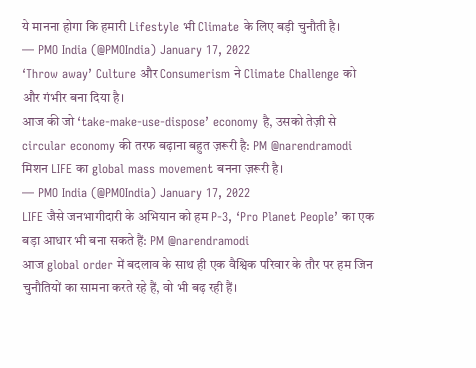ये मानना होगा कि हमारी Lifestyle भी Climate के लिए बड़ी चुनौती है।
— PMO India (@PMOIndia) January 17, 2022
‘Throw away’ Culture और Consumerism ने Climate Challenge को और गंभीर बना दिया है।
आज की जो ‘take-make-use-dispose’ economy है, उसको तेज़ी से circular economy की तरफ बढ़ाना बहुत ज़रूरी है: PM @narendramodi
मिशन LIFE का global mass movement बनना ज़रूरी है।
— PMO India (@PMOIndia) January 17, 2022
LIFE जैसे जनभागीदारी के अभियान को हम P-3, ‘Pro Planet People’ का एक बड़ा आधार भी बना सकते हैं: PM @narendramodi
आज global order में बदलाव के साथ ही एक वैश्विक परिवार के तौर पर हम जिन चुनौतियों का सामना करते रहे हैं, वो भी बढ़ रही हैं।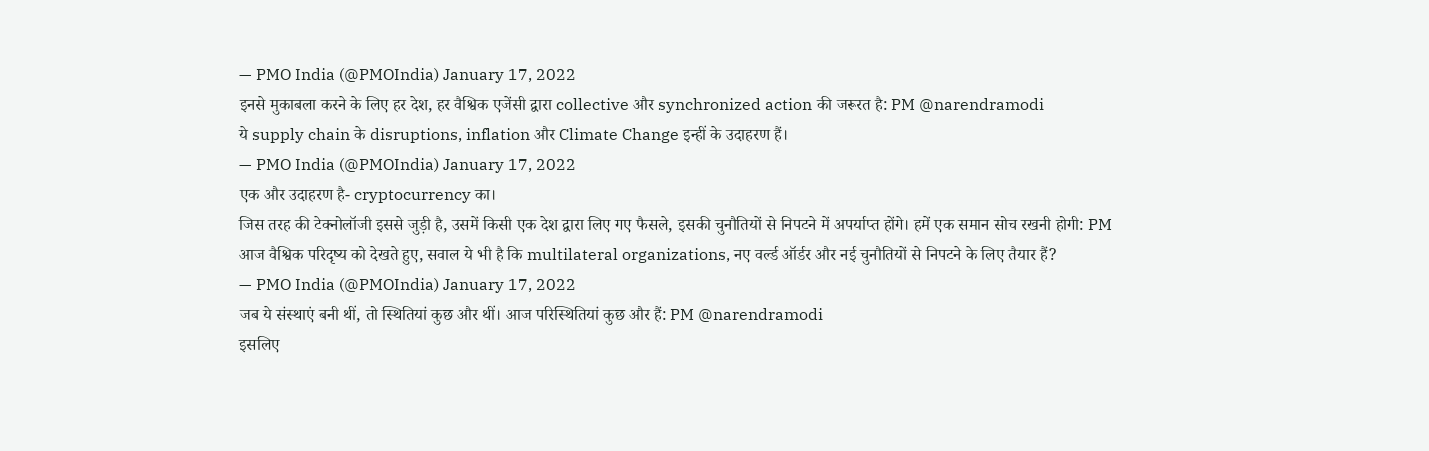— PMO India (@PMOIndia) January 17, 2022
इनसे मुकाबला करने के लिए हर देश, हर वैश्विक एजेंसी द्वारा collective और synchronized action की जरूरत है: PM @narendramodi
ये supply chain के disruptions, inflation और Climate Change इन्हीं के उदाहरण हैं।
— PMO India (@PMOIndia) January 17, 2022
एक और उदाहरण है- cryptocurrency का।
जिस तरह की टेक्नोलॉजी इससे जुड़ी है, उसमें किसी एक देश द्वारा लिए गए फैसले, इसकी चुनौतियों से निपटने में अपर्याप्त होंगे। हमें एक समान सोच रखनी होगी: PM
आज वैश्विक परिदृष्य को देखते हुए, सवाल ये भी है कि multilateral organizations, नए वर्ल्ड ऑर्डर और नई चुनौतियों से निपटने के लिए तैयार हैं?
— PMO India (@PMOIndia) January 17, 2022
जब ये संस्थाएं बनी थीं, तो स्थितियां कुछ और थीं। आज परिस्थितियां कुछ और हैं: PM @narendramodi
इसलिए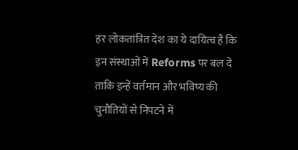हर लोकतांत्रित देश का ये दायित्व है कि इन संस्थाओं में Reforms पर बल दे ताकि इन्हें वर्तमान और भविष्य की चुनौतियों से निपटने में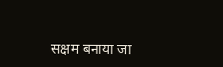सक्षम बनाया जा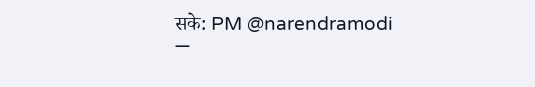सके: PM @narendramodi
—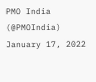PMO India (@PMOIndia) January 17, 2022